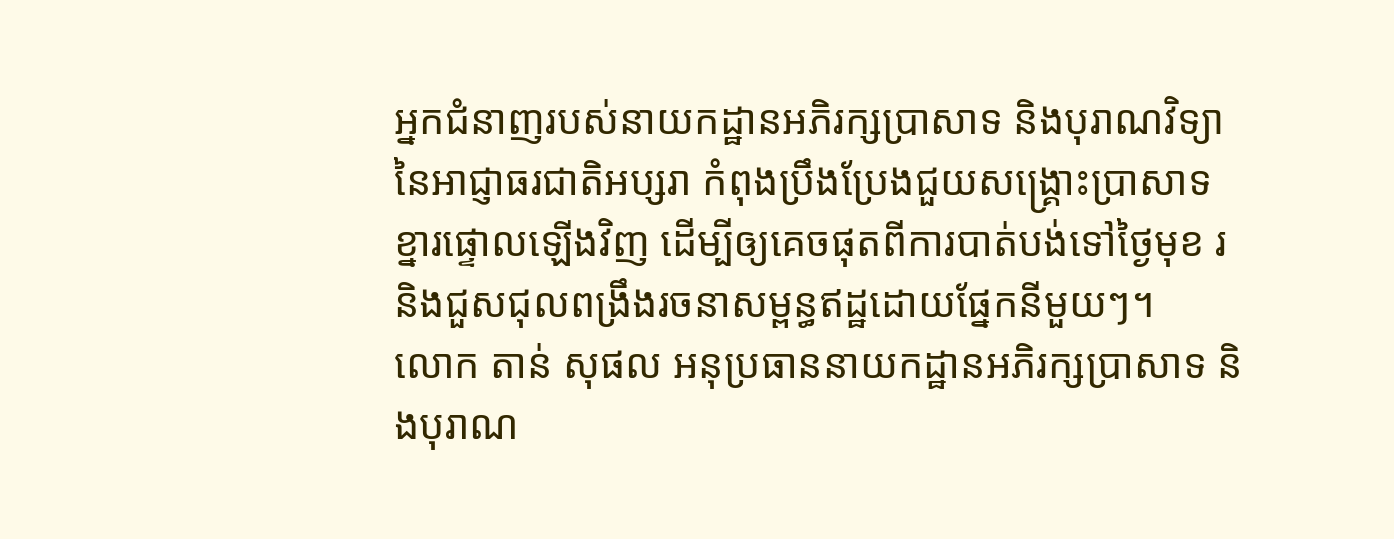អ្នកជំនាញរបស់នាយកដ្ឋានអភិរក្សប្រាសាទ និងបុរាណវិទ្យានៃអាជ្ញាធរជាតិអប្សរា កំពុងប្រឹងប្រែងជួយសង្គ្រោះប្រាសាទខ្នារផ្ទោលឡើងវិញ ដើម្បីឲ្យគេចផុតពីការបាត់បង់ទៅថ្ងៃមុខ រនិងជួសជុលពង្រឹងរចនាសម្ពន្ធឥដ្ឋដោយផ្នែកនីមួយៗ។
លោក តាន់ សុផល អនុប្រធាននាយកដ្ឋានអភិរក្សប្រាសាទ និងបុរាណ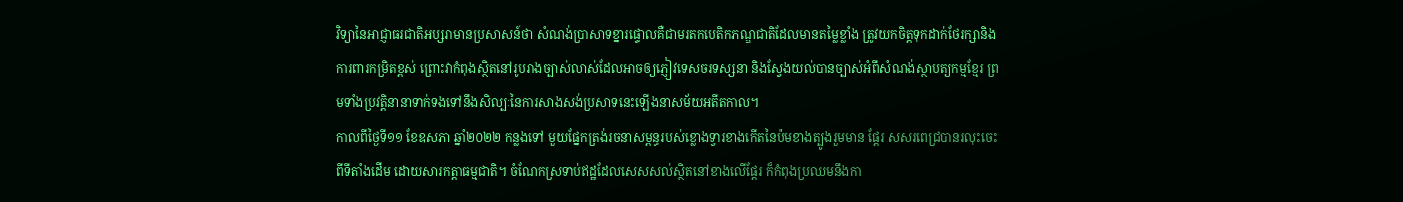វិទ្យានៃអាជ្ញាធរជាតិអប្សរាមានប្រសាសន៍ថា សំណង់ប្រាសាទខ្នារផ្ទោលគឺជាមរតកបេតិកភណ្ឌជាតិដែលមានតម្លៃខ្លាំង ត្រូវយកចិត្តទុកដាក់ថែរក្សានិងការពារកម្រិតខ្ពស់ ព្រោះវាកំពុងស្ថិតនៅរូបរាងច្បាស់លាស់ដែលអាចឲ្យភ្ញៀវទេសចរទស្សនា និងស្វែងយល់បានច្បាស់អំពីសំណង់ស្ថាបត្យកម្មខ្មែរ ព្រមទាំងប្រវត្តិនានាទាក់ទងទៅនឹងសិល្បៈនៃការសាងសង់ប្រសាទនេះឡើងនាសម័យអតីតកាល។
កាលពីថ្ងៃទី១១ ខែឧសភា ឆ្នាំ២០២២ កន្លងទៅ មួយផ្នែកត្រង់រចនាសម្ពន្ធរបស់ខ្លោងទ្វារខាងកើតនៃប៉មខាងត្បូងរួមមាន ផ្ដែរ សសរពេជ្របានរលុះចេះពីទីតាំងដើម ដោយសារកត្តាធម្មជាតិ។ ចំណែកស្រទាប់ឥដ្ឋដែលសេសសល់ស្ថិតនៅខាងលើផ្ដែរ ក៏កំពុងប្រឈមនឹងកា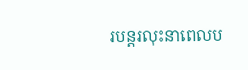របន្តរលុះនាពេលប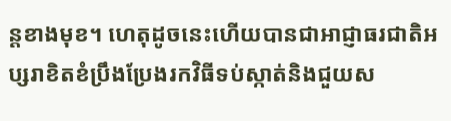ន្តខាងមុខ។ ហេតុដូចនេះហើយបានជាអាជ្ញាធរជាតិអប្សរាខិតខំប្រឹងប្រែងរកវិធីទប់ស្កាត់និងជួយស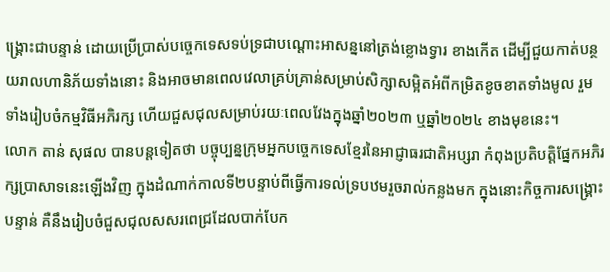ង្គ្រោះជាបន្ទាន់ ដោយប្រើប្រាស់បច្ចេកទេសទប់ទ្រជាបណ្ដោះអាសន្ននៅត្រង់ខ្លោងទ្វារ ខាងកើត ដើម្បីជួយកាត់បន្ថយរាលហានិភ័យទាំងនោះ និងអាចមានពេលវេលាគ្រប់គ្រាន់សម្រាប់សិក្សាសម្អិតអំពីកម្រិតខូចខាតទាំងមូល រួមទាំងរៀបចំកម្មវិធីអភិរក្ស ហើយជួសជុលសម្រាប់រយៈពេលវែងក្នុងឆ្នាំ២០២៣ ឬឆ្នាំ២០២៤ ខាងមុខនេះ។
លោក តាន់ សុផល បានបន្តទៀតថា បច្ចុប្បន្នក្រុមអ្នកបច្ចេកទេសខ្មែរនៃអាជ្ញាធរជាតិអប្សរា កំពុងប្រតិបត្តិផ្នែកអភិរក្សប្រាសាទនេះឡើងវិញ ក្នុងដំណាក់កាលទី២បន្ទាប់ពីធ្វើការទល់ទ្របឋមរួចរាល់កន្លងមក ក្នុងនោះកិច្ចការសង្គ្រោះបន្ទាន់ គឺនឹងរៀបចំជួសជុលសសរពេជ្រដែលបាក់បែក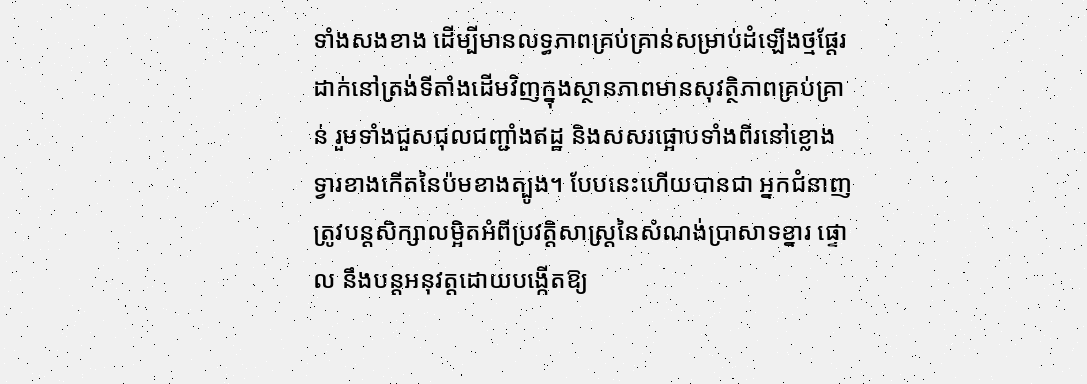ទាំងសងខាង ដើម្បីមានលទ្ធភាពគ្រប់គ្រាន់សម្រាប់ដំឡើងថ្មផ្តែរដាក់នៅត្រង់ទីតាំងដើមវិញក្នុងស្ថានភាពមានសុវត្ថិភាពគ្រប់គ្រាន់ រួមទាំងជួសជុលជញ្ជាំងឥដ្ឋ និងសសរផ្អោបទាំងពីរនៅខ្លោងទ្វារខាងកើតនៃប៉មខាងត្បូង។ បែបនេះហើយបានជា អ្នកជំនាញត្រូវបន្តសិក្សាលម្អិតអំពីប្រវត្តិសាស្ត្រនៃសំណង់ប្រាសាទខ្នារ ផ្ទោល នឹងបន្តអនុវត្តដោយបង្កើតឱ្យ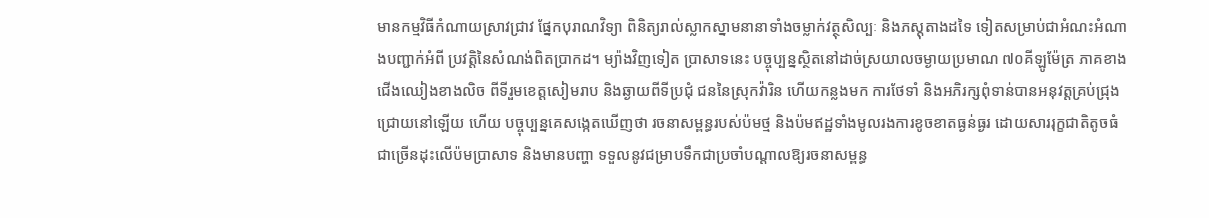មានកម្មវិធីកំណាយស្រាវជ្រាវ ផ្នែកបុរាណវិទ្យា ពិនិត្យរាល់ស្លាកស្នាមនានាទាំងចម្លាក់វត្ថុសិល្បៈ និងភស្តុតាងដទៃ ទៀតសម្រាប់ជាអំណះអំណាងបញ្ជាក់អំពី ប្រវត្តិនៃសំណង់ពិតប្រាកដ។ ម្យ៉ាងវិញទៀត ប្រាសាទនេះ បច្ចុប្បន្នស្ថិតនៅដាច់ស្រយាលចម្ងាយប្រមាណ ៧០គីឡូម៉ែត្រ ភាគខាងជើងឈៀងខាងលិច ពីទីរួមខេត្តសៀមរាប និងឆ្ងាយពីទីប្រជុំ ជននៃស្រុកវ៉ារិន ហើយកន្លងមក ការថែទាំ និងអភិរក្សពុំទាន់បានអនុវត្តគ្រប់ជ្រុងជ្រោយនៅឡើយ ហើយ បច្ចុប្បន្នគេសង្កេតឃើញថា រចនាសម្ពន្ធរបស់ប៉មថ្ម និងប៉មឥដ្ឋទាំងមូលរងការខូចខាតធ្ងន់ធ្ងរ ដោយសាររុក្ខជាតិតូចធំជាច្រើនដុះលើប៉មប្រាសាទ និងមានបញ្ហា ទទួលនូវជម្រាបទឹកជាប្រចាំបណ្តាលឱ្យរចនាសម្ពន្ធ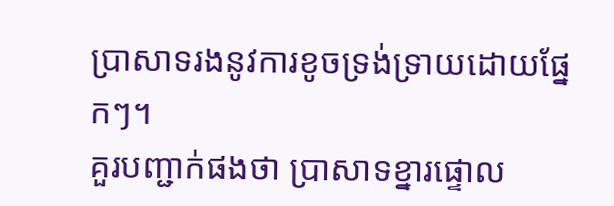ប្រាសាទរងនូវការខូចទ្រង់ទ្រាយដោយផ្នែកៗ។
គួរបញ្ជាក់ផងថា ប្រាសាទខ្នារផ្ទោល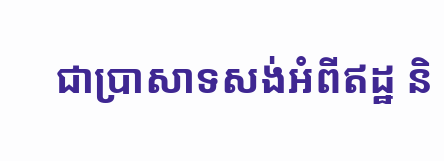ជាប្រាសាទសង់អំពីឥដ្ឋ និ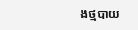ងថ្មបាយ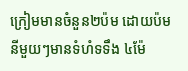ក្រៀមមានចំនួន២ប៉ម ដោយប៉មនីមួយៗមានទំហំទទឹង ៤ម៉ែ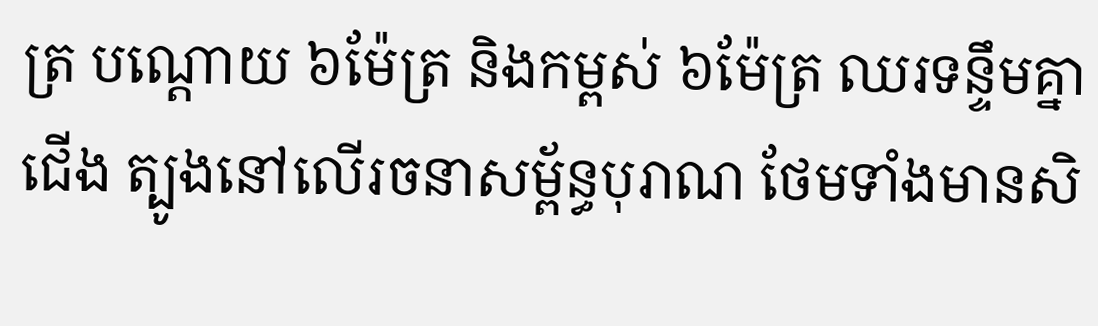ត្រ បណ្ដោយ ៦ម៉ែត្រ និងកម្ពស់ ៦ម៉ែត្រ ឈរទន្ទឹមគ្នា ជើង ត្បូងនៅលើរចនាសម្ព័ន្ធបុរាណ ថែមទាំងមានសិ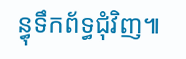ន្ធុទឹកព័ទ្ធជុំវិញ៕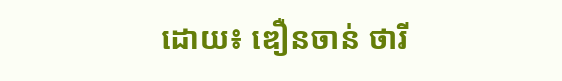ដោយ៖ ឌឿនចាន់ ថារី